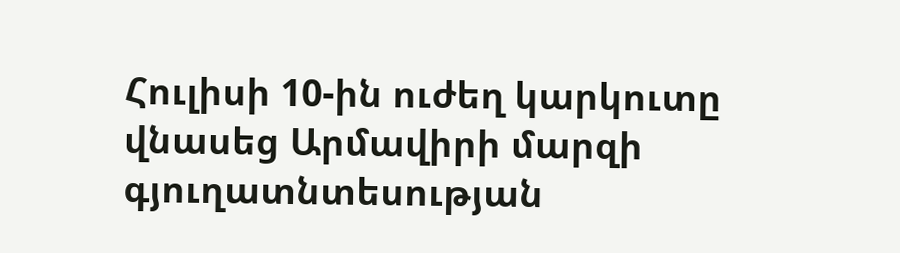Հուլիսի 10-ին ուժեղ կարկուտը վնասեց Արմավիրի մարզի գյուղատնտեսության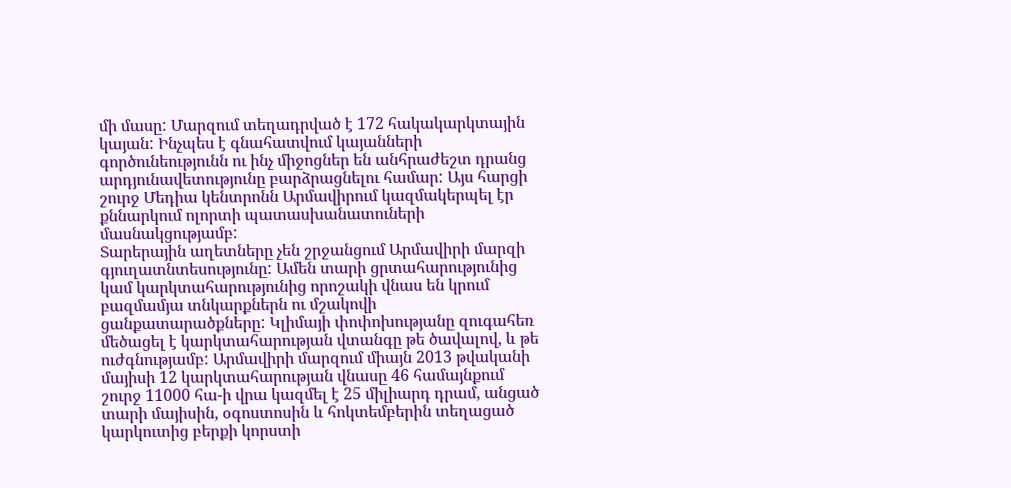մի մասը: Մարզում տեղադրված է 172 հակակարկտային կայան: Ինչպես է գնահատվում կայանների գործունեությունն ու ինչ միջոցներ են անհրաժեշտ դրանց արդյունավետությունը բարձրացնելու համար: Այս հարցի շուրջ Մեդիա կենտրոնն Արմավիրում կազմակերպել էր քննարկում ոլորտի պատասխանատուների մասնակցությամբ:
Տարերային աղետները չեն շրջանցում Արմավիրի մարզի գյուղատնտեսությունը: Ամեն տարի ցրտահարությունից կամ կարկտահարությունից որոշակի վնաս են կրում բազմամյա տնկարքներն ու մշակովի ցանքատարածքները: Կլիմայի փոփոխությանը զուգահեռ մեծացել է կարկտահարության վտանգը թե ծավալով, և թե ուժգնությամբ: Արմավիրի մարզում միայն 2013 թվականի մայիսի 12 կարկտահարության վնասը 46 համայնքում շուրջ 11000 հա-ի վրա կազմել է 25 միլիարդ դրամ, անցած տարի մայիսին, օգոստոսին և հոկտեմբերին տեղացած կարկուտից բերքի կորստի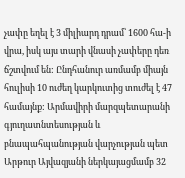չափը եղել է 3 միլիարդ դրամ՝ 1600 հա-ի վրա, իսկ այս տարի վնասի չափերը դեռ ճշտվում են: Ընդհանուր առմամբ միայն հուլիսի 10 ուժեղ կարկուտից տուժել է 47 համայնք: Արմավիրի մարզպետարանի գյուղատնտեսության և բնապահպանության վարչության պետ Արթուր Այվազյանի ներկայացմամբ 32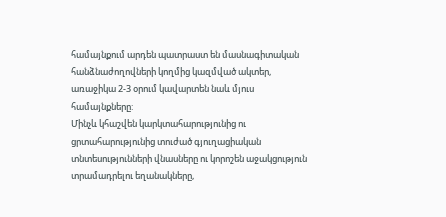համայնքում արդեն պատրաստ են մասնագիտական հանձնաժողովների կողմից կազմված ակտեր, առաջիկա 2-3 օրում կավարտեն նաև մյուս համայնքները:
Մինչև կհաշվեն կարկտահարությունից ու ցրտահարությունից տուժած գյուղացիական տնտեսությունների վնասները ու կորոշեն աջակցություն տրամադրելու եղանակները,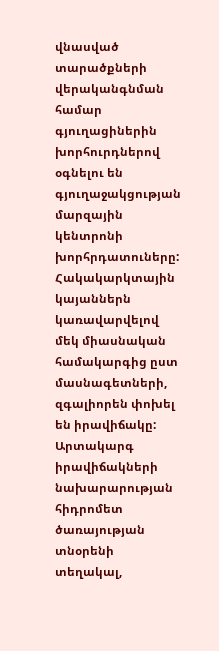վնասված տարածքների վերականգնման համար գյուղացիներին խորհուրդներով օգնելու են գյուղաջակցության մարզային կենտրոնի խորհրդատուները: Հակակարկտային կայաններն կառավարվելով մեկ միասնական համակարգից ըստ մասնագետների, զգալիորեն փոխել են իրավիճակը: Արտակարգ իրավիճակների նախարարության հիդրոմետ ծառայության տնօրենի տեղակալ,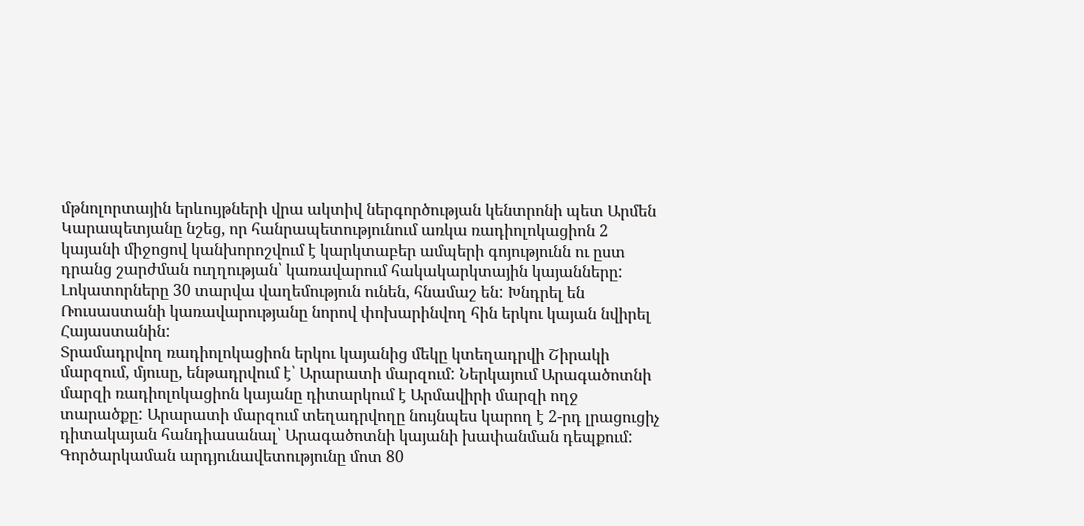մթնոլորտային երևույթների վրա ակտիվ ներգործության կենտրոնի պետ Արմեն Կարապետյանը նշեց, որ հանրապետությունում առկա ռադիոլոկացիոն 2 կայանի միջոցով կանխորոշվում է կարկտաբեր ամպերի գոյությունն ու ըստ դրանց շարժման ուղղության՝ կառավարում հակակարկտային կայանները: Լոկատորները 30 տարվա վաղեմություն ունեն, հնամաշ են: Խնդրել են Ռուսաստանի կառավարությանը նորով փոխարինվող հին երկու կայան նվիրել Հայաստանին:
Տրամադրվող ռադիոլոկացիոն երկու կայանից մեկը կտեղադրվի Շիրակի մարզում, մյուսը, ենթադրվում է՝ Արարատի մարզում: Ներկայում Արագածոտնի մարզի ռադիոլոկացիոն կայանը դիտարկում է Արմավիրի մարզի ողջ տարածքը: Արարատի մարզում տեղադրվողը նույնպես կարող է 2-րդ լրացուցիչ դիտակայան հանդիասանալ՝ Արագածոտնի կայանի խափանման դեպքում: Գործարկաման արդյունավետությունը մոտ 80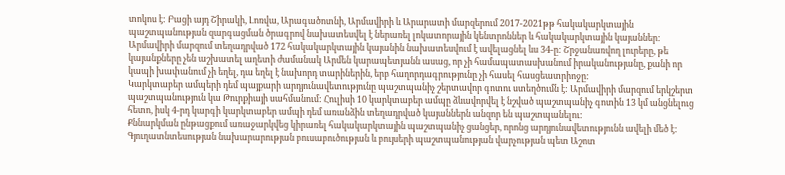տոկոս է: Բացի այդ Շիրակի, Լոռվա, Արագածոտնի, Արմավիրի և Արարատի մարզերում 2017-2021թթ հակակարկտային պաշտպանության զարգացման ծրագրով նախատեսվել է ներառել լոկատորային կենտրոններ և հակակարկտային կայաններ: Արմավիրի մարզում տեղադրված 172 հակակարկտային կայանին նախատեսվում է ավելացնել ևս 34-ը: Շրջանառվող լուրերը, թե կայանքները չեն աշխատել աղետի ժամանակ Արմեն կարապետյանն ասաց, որ չի համապատասխանում իրականությանը, քանի որ կապի խափանում չի եղել, դա եղել է նախորդ տարիներին, երբ հաղորդագրությունը չի հասել հասցեատրիոջը:
Կարկտաբեր ամպերի դեմ պայքարի արդյունավետությունը պաշտպանիչ շերտավոր գոտու ստեղծումն է: Արմավիրի մարզում երկշերտ պաշտպանություն կա Թուրքիայի սահմանում: Հուլիսի 10 կարկտաբեր ամպը ձևավորվել է նշված պաշտպանիչ գոտին 13 կմ անցնելուց հետո, իսկ 4-րդ կարգի կարկտաբեր ամպի դեմ առանձին տեղադրված կայաններն անզոր են պաշտպանելու:
Քննարկման ընթացքում առաջարկվեց կիրառել հակակարկտային պաշտպանիչ ցանցեր, որոնց արդյունավետությունն ավելի մեծ է: Գյուղատնտեսության նախարարության բուսաբուծության և բույսերի պաշտպանության վարչության պետ Աշոտ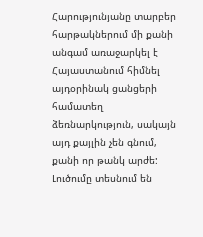Հարությունյանը տարբեր հարթակներում մի քանի անգամ առաջարկել է Հայաստանում հիմնել այդօրինակ ցանցերի համատեղ ձեռնարկություն, սակայն այդ քայլին չեն գնում, քանի որ թանկ արժե: Լուծումը տեսնում են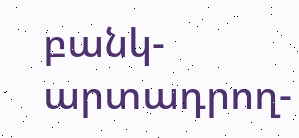բանկ-արտադրող-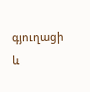գյուղացի և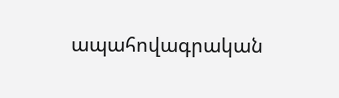ապահովագրական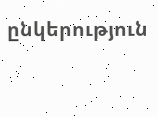ընկերություն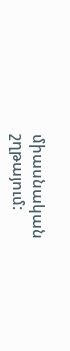միասնական շղթայում: